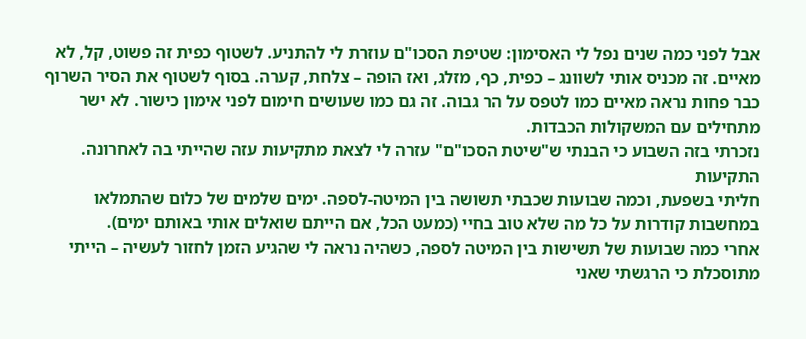אבל לפני כמה שנים נפל לי האסימון: שטיפת הסכו"ם עוזרת לי להתניע. לשטוף כפית זה פשוט, קל, לא מאיים. זה מכניס אותי לשוונג – כפית, כף, מזלג, ואז הופה – צלחת, קערה. בסוף לשטוף את הסיר השרוף כבר פחות נראה מאיים כמו לטפס על הר גבוה. זה גם כמו שעושים חימום לפני אימון כישור. לא ישר מתחילים עם המשקולות הכבדות.
נזכרתי בזה השבוע כי הבנתי ש"שיטת הסכו"ם" עזרה לי לצאת מתקיעות עזה שהייתי בה לאחרונה.
התקיעות
חליתי בשפעת, וכמה שבועות שכבתי תשושה בין המיטה-לספה. ימים שלמים של כלום שהתמלאו במחשבות קודרות על כל מה שלא טוב בחיי (כמעט הכל, אם הייתם שואלים אותי באותם ימים).
אחרי כמה שבועות של תשישות בין המיטה לספה, כשהיה נראה לי שהגיע הזמן לחזור לעשיה – הייתי מתוסכלת כי הרגשתי שאני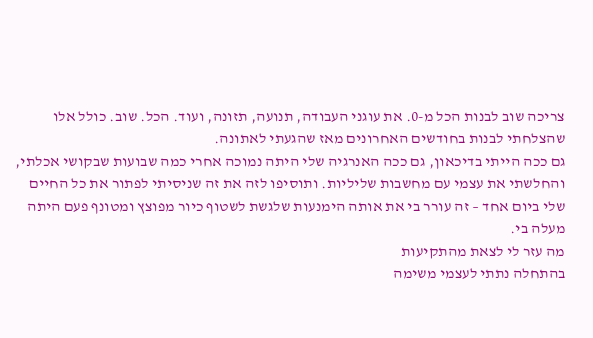צריכה שוב לבנות הכל מ-0. את עוגני העבודה, תנועה, תזונה, ועוד. הכל. שוב. כולל אלו שהצלחתי לבנות בחודשים האחרונים מאז שהגעתי לאתונה.
גם ככה הייתי בדיכאון, גם ככה האנרגיה שלי היתה נמוכה אחרי כמה שבועות שבקושי אכלתי, והחלשתי את עצמי עם מחשבות שליליות. ותוסיפו לזה את זה שניסיתי לפתור את כל החיים שלי ביום אחד – זה עורר בי את אותה הימנעות שלגשת לשטוף כיור מפוצץ ומטונף פעם היתה מעלה בי.
מה עזר לי לצאת מהתקיעות
בהתחלה נתתי לעצמי משימה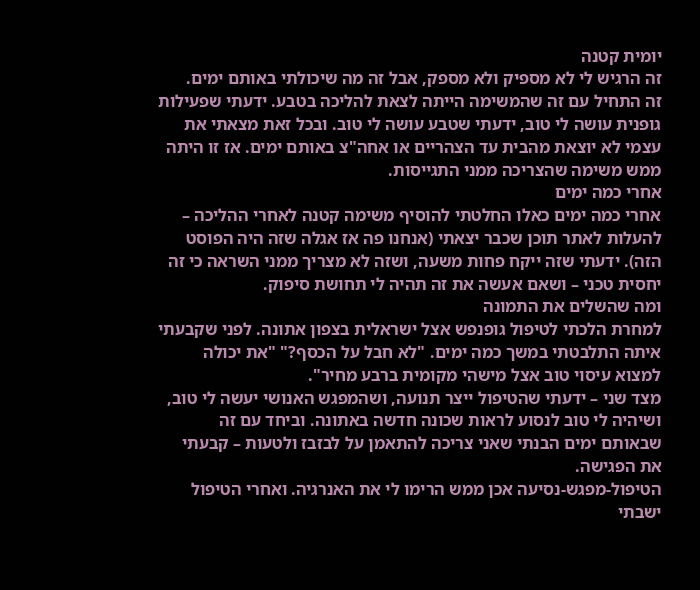יומית קטנה
זה הרגיש לי לא מספיק ולא מספק, אבל זה מה שיכולתי באותם ימים.
זה התחיל עם זה שהמשימה הייתה לצאת להליכה בטבע. ידעתי שפעילות גופנית עושה לי טוב, ידעתי שטבע עושה לי טוב. ובכל זאת מצאתי את עצמי לא יוצאת מהבית עד הצהריים או אחה"צ באותם ימים. אז זו היתה ממש משימה שהצריכה ממני התגייסות.
אחרי כמה ימים
אחרי כמה ימים כאלו החלטתי להוסיף משימה קטנה לאחרי ההליכה – להעלות לאתר תוכן שכבר יצאתי (אנחנו פה אז אגלה שזה היה הפוסט הזה). ידעתי שזה ייקח פחות משעה, ושזה לא מצריך ממני השראה כי זה יחסית טכני – ושאם אעשה את זה תהיה לי תחושת סיפוק.
ומה שהשלים את התמונה
למחרת הלכתי לטיפול גופנפש אצל ישראלית בצפון אתונה. לפני שקבעתי איתה התלבטתי במשך כמה ימים. "לא חבל על הכסף?" "את יכולה למצוא עיסוי טוב אצל מישהי מקומית ברבע מחיר".
מצד שני – ידעתי שהטיפול ייצר תנועה, ושהמפגש האנושי יעשה לי טוב, ושיהיה לי טוב לנסוע לראות שכונה חדשה באתונה. וביחד עם זה שבאותם ימים הבנתי שאני צריכה להתאמן על לבזבז ולטעות – קבעתי את הפגישה.
הטיפול-מפגש-נסיעה אכן ממש הרימו לי את האנרגיה. ואחרי הטיפול ישבתי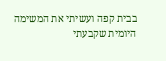בבית קפה ועשיתי את המשימה היומית שקבעתי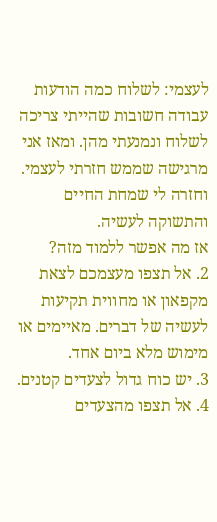לעצמי: לשלוח כמה הודעות עבודה חשובות שהייתי צריכה לשלוח ונמנעתי מהן. ומאז אני מרגישה שממש חזרתי לעצמי. וחזרה לי שמחת החיים והתשוקה לעשיה.
אז מה אפשר ללמוד מזה?
2. אל תצפו מעצמכם לצאת מקפאון או מחווית תקיעות לעשיה של דברים. מאיימים או מימוש מלא ביום אחד.
3. יש כוח גדול לצעדים קטנים.
4. אל תצפו מהצעדים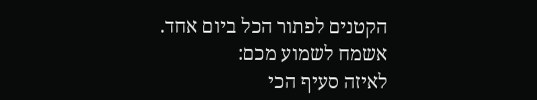הקטנים לפתור הכל ביום אחד.
אשמח לשמוע מכם:
לאיזה סעיף הכי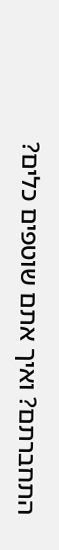התחברתם? ואיך אתם שוטפים כלים?